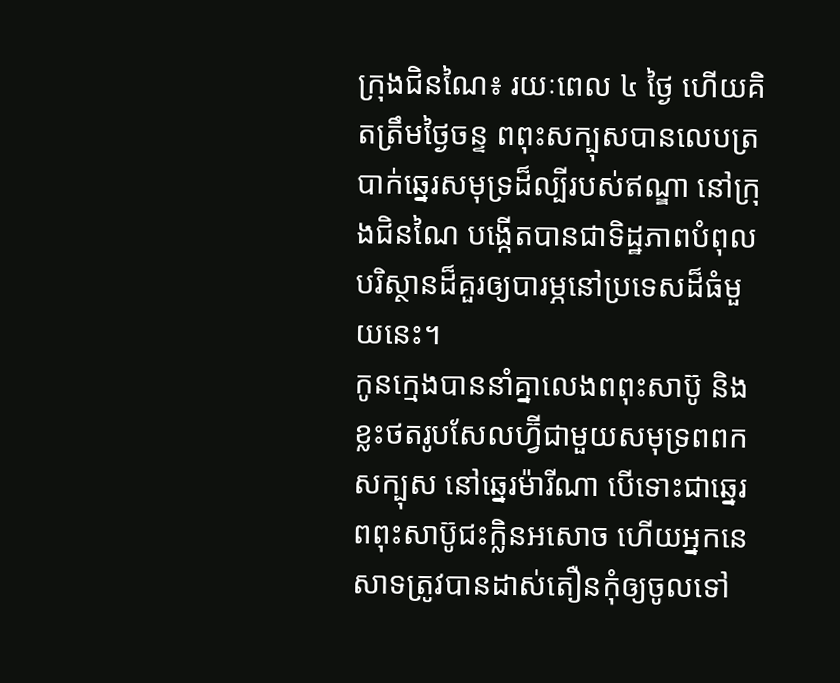ក្រុងជិនណៃ៖ រយៈពេល ៤ ថ្ងៃ ហើយគិតត្រឹមថ្ងៃចន្ទ ពពុះសក្បុសបានលេបត្របាក់ឆ្នេរសមុទ្រដ៏ល្បីរបស់ឥណ្ឌា នៅក្រុងជិនណៃ បង្កើតបានជាទិដ្ឋភាពបំពុលបរិស្ថានដ៏គួរឲ្យបារម្ភនៅប្រទេសដ៏ធំមួយនេះ។
កូនក្មេងបាននាំគ្នាលេងពពុះសាប៊ូ និងខ្លះថតរូបសែលហ្វ៊ីជាមួយសមុទ្រពពកសក្បុស នៅឆ្នេរម៉ារីណា បើទោះជាឆ្នេរពពុះសាប៊ូជះក្លិនអសោច ហើយអ្នកនេសាទត្រូវបានដាស់តឿនកុំឲ្យចូលទៅ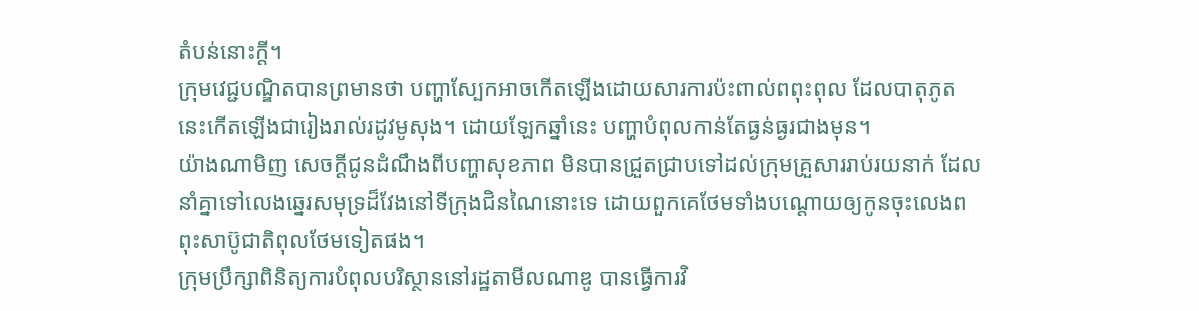តំបន់នោះក្ដី។
ក្រុមវេជ្ជបណ្ឌិតបានព្រមានថា បញ្ហាស្បែកអាចកើតឡើងដោយសារការប៉ះពាល់ពពុះពុល ដែលបាតុភូតនេះកើតឡើងជារៀងរាល់រដូវមូសុង។ ដោយឡែកឆ្នាំនេះ បញ្ហាបំពុលកាន់តែធ្ងន់ធ្ងរជាងមុន។
យ៉ាងណាមិញ សេចក្ដីជូនដំណឹងពីបញ្ហាសុខភាព មិនបានជ្រួតជ្រាបទៅដល់ក្រុមគ្រួសាររាប់រយនាក់ ដែលនាំគ្នាទៅលេងឆ្នេរសមុទ្រដ៏វែងនៅទីក្រុងជិនណៃនោះទេ ដោយពួកគេថែមទាំងបណ្ដោយឲ្យកូនចុះលេងពពុះសាប៊ូជាតិពុលថែមទៀតផង។
ក្រុមប្រឹក្សាពិនិត្យការបំពុលបរិស្ថាននៅរដ្ឋតាមីលណាឌូ បានធ្វើការវិ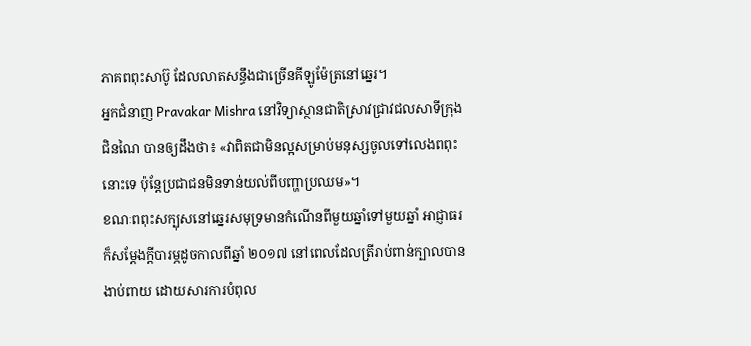ភាគពពុះសាប៊ូ ដែលលាតសន្ធឹងជាច្រើនគីឡូម៉ែត្រនៅឆ្នេរ។
អ្នកជំនាញ Pravakar Mishra នៅវិទ្យាស្ថានជាតិស្រាវជ្រាវជលសាទីក្រុងជិនណៃ បានឲ្យដឹងថា៖ «វាពិតជាមិនល្អសម្រាប់មនុស្សចូលទៅលេងពពុះនោះទេ ប៉ុន្តែប្រជាជនមិនទាន់យល់ពីបញ្ហាប្រឈម»។
ខណៈពពុះសក្បុសនៅឆ្នេរសមុទ្រមានកំណើនពីមួយឆ្នាំទៅមួយឆ្នាំ អាជ្ញាធរក៏សម្ដែងក្ដីបារម្ភដូចកាលពីឆ្នាំ ២០១៧ នៅពេលដែលត្រីរាប់ពាន់ក្បាលបានងាប់ពាយ ដោយសារការបំពុល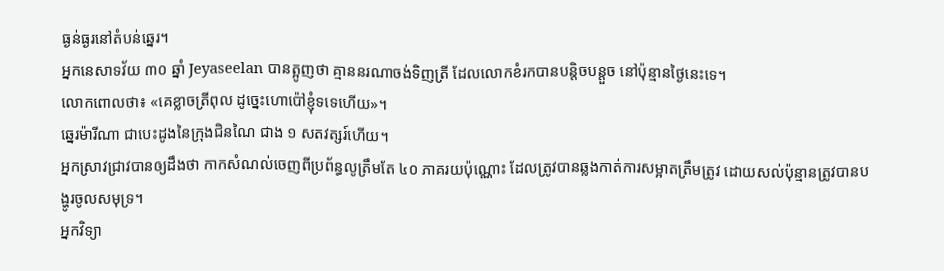ធ្ងន់ធ្ងរនៅតំបន់ឆ្នេរ។
អ្នកនេសាទវ័យ ៣០ ឆ្នាំ Jeyaseelan បានត្អូញថា គ្មាននរណាចង់ទិញត្រី ដែលលោកខំរកបានបន្តិចបន្តួច នៅប៉ុន្មានថ្ងៃនេះទេ។
លោកពោលថា៖ «គេខ្លាចត្រីពុល ដូច្នេះហោប៉ៅខ្ញុំទទេហើយ»។
ឆ្នេរម៉ារីណា ជាបេះដូងនៃក្រុងជិនណៃ ជាង ១ សតវត្សរ៍ហើយ។
អ្នកស្រាវជ្រាវបានឲ្យដឹងថា កាកសំណល់ចេញពីប្រព័ន្ធលូត្រឹមតែ ៤០ ភាគរយប៉ុណ្ណោះ ដែលត្រូវបានឆ្លងកាត់ការសម្អាតត្រឹមត្រូវ ដោយសល់ប៉ុន្មានត្រូវបានបង្ហូរចូលសមុទ្រ។
អ្នកវិទ្យា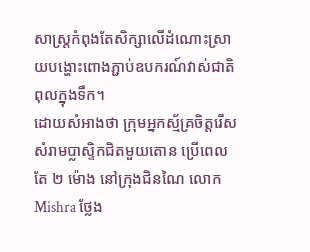សាស្ត្រកំពុងតែសិក្សាលើដំណោះស្រាយបង្ហោះពោងភ្ជាប់ឧបករណ៍វាស់ជាតិពុលក្នុងទឹក។
ដោយសំអាងថា ក្រុមអ្នកស្ម័គ្រចិត្តរើសសំរាមប្លាស្ទិកជិតមួយតោន ប្រើពេលតែ ២ ម៉ោង នៅក្រុងជិនណៃ លោក Mishra ថ្លែង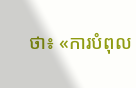ថា៖ «ការបំពុល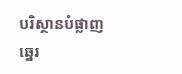បរិស្ថានបំផ្លាញឆ្នេរ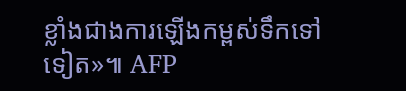ខ្លាំងជាងការឡើងកម្ពស់ទឹកទៅទៀត»៕ AFP